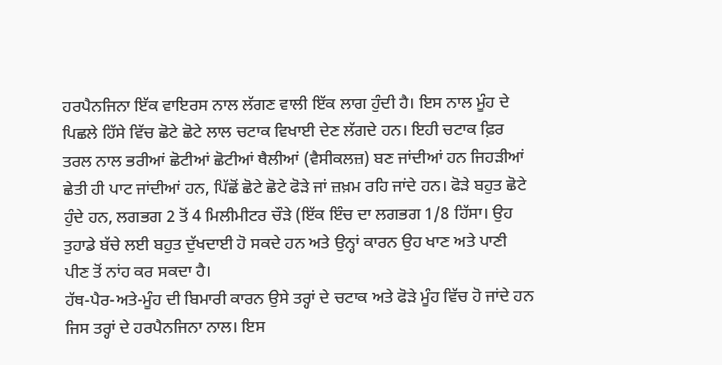ਹਰਪੈਨਜਿਨਾ ਇੱਕ ਵਾਇਰਸ ਨਾਲ ਲੱਗਣ ਵਾਲੀ ਇੱਕ ਲਾਗ ਹੁੰਦੀ ਹੈ। ਇਸ ਨਾਲ ਮੂੰਹ ਦੇ ਪਿਛਲੇ ਹਿੱਸੇ ਵਿੱਚ ਛੋਟੇ ਛੋਟੇ ਲਾਲ ਚਟਾਕ ਵਿਖਾਈ ਦੇਣ ਲੱਗਦੇ ਹਨ। ਇਹੀ ਚਟਾਕ ਫ਼ਿਰ ਤਰਲ ਨਾਲ ਭਰੀਆਂ ਛੋਟੀਆਂ ਛੋਟੀਆਂ ਥੈਲੀਆਂ (ਵੈਸੀਕਲਜ਼) ਬਣ ਜਾਂਦੀਆਂ ਹਨ ਜਿਹੜੀਆਂ ਛੇਤੀ ਹੀ ਪਾਟ ਜਾਂਦੀਆਂ ਹਨ, ਪਿੱਛੋਂ ਛੋਟੇ ਛੋਟੇ ਫੋੜੇ ਜਾਂ ਜ਼ਖ਼ਮ ਰਹਿ ਜਾਂਦੇ ਹਨ। ਫੋੜੇ ਬਹੁਤ ਛੋਟੇ ਹੁੰਦੇ ਹਨ, ਲਗਭਗ 2 ਤੋਂ 4 ਮਿਲੀਮੀਟਰ ਚੌੜੇ (ਇੱਕ ਇੰਚ ਦਾ ਲਗਭਗ 1/8 ਹਿੱਸਾ। ਉਹ ਤੁਹਾਡੇ ਬੱਚੇ ਲਈ ਬਹੁਤ ਦੁੱਖਦਾਈ ਹੋ ਸਕਦੇ ਹਨ ਅਤੇ ਉਨ੍ਹਾਂ ਕਾਰਨ ਉਹ ਖਾਣ ਅਤੇ ਪਾਣੀ ਪੀਣ ਤੋਂ ਨਾਂਹ ਕਰ ਸਕਦਾ ਹੈ।
ਹੱਥ-ਪੈਰ-ਅਤੇ-ਮੂੰਹ ਦੀ ਬਿਮਾਰੀ ਕਾਰਨ ਉਸੇ ਤਰ੍ਹਾਂ ਦੇ ਚਟਾਕ ਅਤੇ ਫੋੜੇ ਮੂੰਹ ਵਿੱਚ ਹੋ ਜਾਂਦੇ ਹਨ ਜਿਸ ਤਰ੍ਹਾਂ ਦੇ ਹਰਪੈਨਜਿਨਾ ਨਾਲ। ਇਸ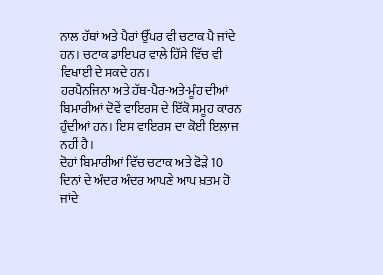ਨਾਲ ਹੱਥਾਂ ਅਤੇ ਪੈਰਾਂ ਉੱਪਰ ਵੀ ਚਟਾਕ ਪੈ ਜਾਂਦੇ ਹਨ। ਚਟਾਕ ਡਾਇਪਰ ਵਾਲੇ ਹਿੱਸੇ ਵਿੱਚ ਵੀ ਵਿਖਾਈ ਦੇ ਸਕਦੇ ਹਨ।
ਹਰਪੈਨਜਿਨਾ ਅਤੇ ਹੱਥ-ਪੈਰ-ਅਤੇ-ਮੂੰਹ ਦੀਆਂ ਬਿਮਾਰੀਆਂ ਦੋਵੇਂ ਵਾਇਰਸ ਦੇ ਇੱਕੋ ਸਮੂਹ ਕਾਰਨ ਹੁੰਦੀਆਂ ਹਨ। ਇਸ ਵਾਇਰਸ ਦਾ ਕੋਈ ਇਲਾਜ ਨਹੀਂ ਹੈ।
ਦੋਹਾਂ ਬਿਮਾਰੀਆਂ ਵਿੱਚ ਚਟਾਕ ਅਤੇ ਫੋੜੇ 10 ਦਿਨਾਂ ਦੇ ਅੰਦਰ ਅੰਦਰ ਆਪਣੇ ਆਪ ਖ਼ਤਮ ਹੋ ਜਾਂਦੇ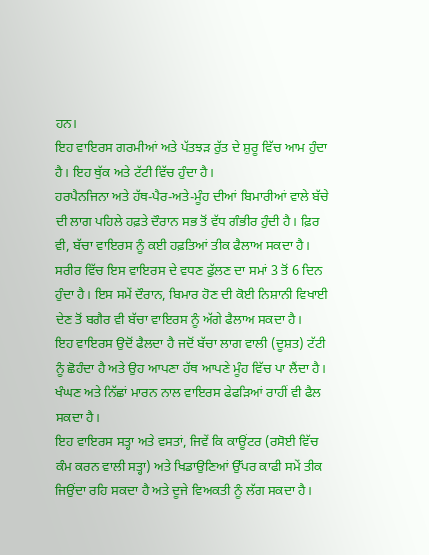ਹਨ।
ਇਹ ਵਾਇਰਸ ਗਰਮੀਆਂ ਅਤੇ ਪੱਤਝੜ ਰੁੱਤ ਦੇ ਸ਼ੁਰੂ ਵਿੱਚ ਆਮ ਹੁੰਦਾ ਹੈ। ਇਹ ਥੁੱਕ ਅਤੇ ਟੱਟੀ ਵਿੱਚ ਹੁੰਦਾ ਹੈ।
ਹਰਪੈਨਜਿਨਾ ਅਤੇ ਹੱਥ-ਪੈਰ-ਅਤੇ-ਮੂੰਹ ਦੀਆਂ ਬਿਮਾਰੀਆਂ ਵਾਲੇ ਬੱਚੇ ਦੀ ਲਾਗ ਪਹਿਲੇ ਹਫ਼ਤੇ ਦੌਰਾਨ ਸਭ ਤੋਂ ਵੱਧ ਗੰਭੀਰ ਹੁੰਦੀ ਹੈ। ਫ਼ਿਰ ਵੀ, ਬੱਚਾ ਵਾਇਰਸ ਨੂੰ ਕਈ ਹਫ਼ਤਿਆਂ ਤੀਕ ਫੈਲਾਅ ਸਕਦਾ ਹੈ।
ਸਰੀਰ ਵਿੱਚ ਇਸ ਵਾਇਰਸ ਦੇ ਵਧਣ ਫੁੱਲਣ ਦਾ ਸਮਾਂ 3 ਤੋਂ 6 ਦਿਨ ਹੁੰਦਾ ਹੈ। ਇਸ ਸਮੇਂ ਦੌਰਾਨ, ਬਿਮਾਰ ਹੋਣ ਦੀ ਕੋਈ ਨਿਸ਼ਾਨੀ ਵਿਖਾਈ ਦੇਣ ਤੋਂ ਬਗੈਰ ਵੀ ਬੱਚਾ ਵਾਇਰਸ ਨੂੰ ਅੱਗੇ ਫੈਲਾਅ ਸਕਦਾ ਹੈ।
ਇਹ ਵਾਇਰਸ ਉਦੋਂ ਫੈਲਦਾ ਹੈ ਜਦੋਂ ਬੱਚਾ ਲਾਗ ਵਾਲੀ (ਦੂਸ਼ਤ) ਟੱਟੀ ਨੂੰ ਛੋਹੰਦਾ ਹੈ ਅਤੇ ਉਹ ਆਪਣਾ ਹੱਥ ਆਪਣੇ ਮੂੰਹ ਵਿੱਚ ਪਾ ਲੈਂਦਾ ਹੈ। ਖੰਘਣ ਅਤੇ ਨਿੱਛਾਂ ਮਾਰਨ ਨਾਲ ਵਾਇਰਸ ਫੇਫੜਿਆਂ ਰਾਹੀਂ ਵੀ ਫੈਲ ਸਕਦਾ ਹੈ।
ਇਹ ਵਾਇਰਸ ਸਤ੍ਹਾ ਅਤੇ ਵਸਤਾਂ, ਜਿਵੇਂ ਕਿ ਕਾਊਂਟਰ (ਰਸੋਈ ਵਿੱਚ ਕੰਮ ਕਰਨ ਵਾਲੀ ਸਤ੍ਹਾ) ਅਤੇ ਖਿਡਾਉਣਿਆਂ ਉੱਪਰ ਕਾਫੀ ਸਮੇਂ ਤੀਕ ਜਿਉਂਦਾ ਰਹਿ ਸਕਦਾ ਹੈ ਅਤੇ ਦੂਜੇ ਵਿਅਕਤੀ ਨੂੰ ਲੱਗ ਸਕਦਾ ਹੈ।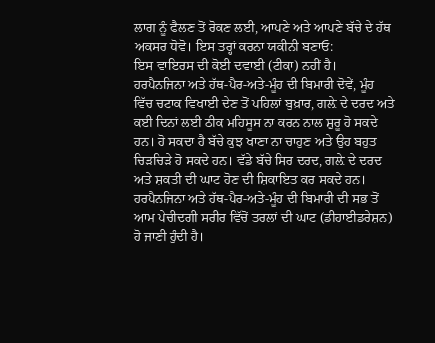ਲਾਗ ਨੂੰ ਫੈਲਣ ਤੋਂ ਰੋਕਣ ਲਈ, ਆਪਣੇ ਅਤੇ ਆਪਣੇ ਬੱਚੇ ਦੇ ਹੱਥ ਅਕਸਰ ਧੋਵੋ। ਇਸ ਤਰ੍ਹਾਂ ਕਰਨਾ ਯਕੀਨੀ ਬਣਾਓ:
ਇਸ ਵਾਇਰਸ ਦੀ ਕੋਈ ਦਵਾਈ (ਟੀਕਾ) ਨਹੀਂ ਹੈ।
ਹਰਪੈਨਜਿਨਾ ਅਤੇ ਹੱਥ-ਪੈਰ-ਅਤੇ-ਮੂੰਹ ਦੀ ਬਿਮਾਰੀ ਦੋਵੇਂ, ਮੂੰਹ ਵਿੱਚ ਚਟਾਕ ਵਿਖਾਈ ਦੇਣ ਤੋਂ ਪਹਿਲਾਂ ਬੁਖ਼ਾਰ, ਗਲ਼ੇ ਦੇ ਦਰਦ ਅਤੇ ਕਈ ਦਿਨਾਂ ਲਈ ਠੀਕ ਮਹਿਸੂਸ ਨਾ ਕਰਨ ਨਾਲ ਸ਼ੁਰੂ ਹੋ ਸਕਦੇ ਹਨ। ਹੋ ਸਕਦਾ ਹੈ ਬੱਚੇ ਕੁਝ ਖਾਣਾ ਨਾ ਚਾਹੁਣ ਅਤੇ ਉਹ ਬਹੁਤ ਚਿੜਚਿੜੇ ਹੋ ਸਕਦੇ ਹਨ। ਵੱਡੇ ਬੱਚੇ ਸਿਰ ਦਰਦ, ਗਲ਼ੇ ਦੇ ਦਰਦ ਅਤੇ ਸ਼ਕਤੀ ਦੀ ਘਾਟ ਹੋਣ ਦੀ ਸ਼ਿਕਾਇਤ ਕਰ ਸਕਦੇ ਹਨ।
ਹਰਪੈਨਜਿਨਾ ਅਤੇ ਹੱਥ-ਪੈਰ-ਅਤੇ-ਮੂੰਹ ਦੀ ਬਿਮਾਰੀ ਦੀ ਸਭ ਤੋਂ ਆਮ ਪੇਚੀਦਗੀ ਸਰੀਰ ਵਿੱਚੋਂ ਤਰਲਾਂ ਦੀ ਘਾਟ (ਡੀਹਾਈਡਰੇਸ਼ਨ) ਹੋ ਜਾਣੀ ਹੁੰਦੀ ਹੈ।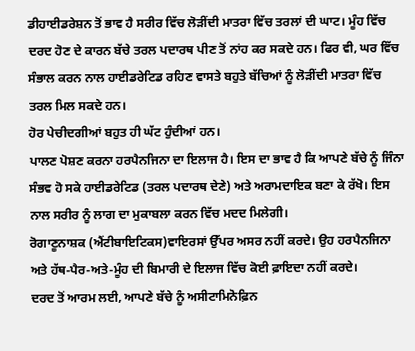ਡੀਹਾਈਡਰੇਸ਼ਨ ਤੋਂ ਭਾਵ ਹੈ ਸਰੀਰ ਵਿੱਚ ਲੋੜੀਂਦੀ ਮਾਤਰਾ ਵਿੱਚ ਤਰਲਾਂ ਦੀ ਘਾਟ। ਮੂੰਹ ਵਿੱਚ ਦਰਦ ਹੋਣ ਦੇ ਕਾਰਨ ਬੱਚੇ ਤਰਲ ਪਦਾਰਥ ਪੀਣ ਤੋਂ ਨਾਂਹ ਕਰ ਸਕਦੇ ਹਨ। ਫਿਰ ਵੀ, ਘਰ ਵਿੱਚ ਸੰਭਾਲ ਕਰਨ ਨਾਲ ਹਾਈਡਰੇਟਿਡ ਰਹਿਣ ਵਾਸਤੇ ਬਹੁਤੇ ਬੱਚਿਆਂ ਨੂੰ ਲੋੜੀਂਦੀ ਮਾਤਰਾ ਵਿੱਚ ਤਰਲ ਮਿਲ ਸਕਦੇ ਹਨ।
ਹੋਰ ਪੇਚੀਦਗੀਆਂ ਬਹੁਤ ਹੀ ਘੱਟ ਹੁੰਦੀਆਂ ਹਨ।
ਪਾਲਣ ਪੋਸ਼ਣ ਕਰਨਾ ਹਰਪੈਨਜਿਨਾ ਦਾ ਇਲਾਜ ਹੈ। ਇਸ ਦਾ ਭਾਵ ਹੈ ਕਿ ਆਪਣੇ ਬੱਚੇ ਨੂੰ ਜਿੰਨਾ ਸੰਭਵ ਹੋ ਸਕੇ ਹਾਈਡਰੇਟਿਡ (ਤਰਲ ਪਦਾਰਥ ਦੇਣੇ) ਅਤੇ ਅਰਾਮਦਾਇਕ ਬਣਾ ਕੇ ਰੱਖੋ। ਇਸ ਨਾਲ ਸਰੀਰ ਨੂੰ ਲਾਗ ਦਾ ਮੁਕਾਬਲਾ ਕਰਨ ਵਿੱਚ ਮਦਦ ਮਿਲੇਗੀ।
ਰੋਗਾਣੂਨਾਸ਼ਕ (ਐਂਟੀਬਾਇਟਿਕਸ)ਵਾਇਰਸਾਂ ਉੱਪਰ ਅਸਰ ਨਹੀਂ ਕਰਦੇ। ਉਹ ਹਰਪੈਨਜਿਨਾ ਅਤੇ ਹੱਥ-ਪੈਰ-ਅਤੇ-ਮੂੰਹ ਦੀ ਬਿਮਾਰੀ ਦੇ ਇਲਾਜ ਵਿੱਚ ਕੋਈ ਫ਼ਾਇਦਾ ਨਹੀਂ ਕਰਦੇ।
ਦਰਦ ਤੋਂ ਆਰਮ ਲਈ, ਆਪਣੇ ਬੱਚੇ ਨੂੰ ਅਸੀਟਾਮਿਨੋਫ਼ਿਨ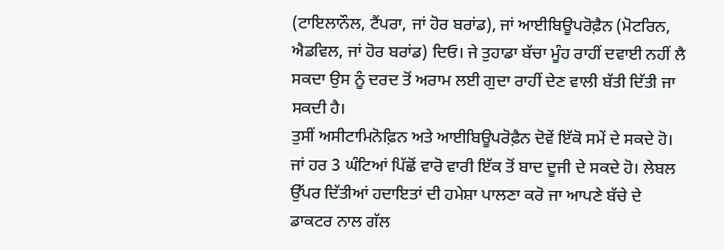(ਟਾਇਲਾਨੌਲ, ਟੈਂਪਰਾ, ਜਾਂ ਹੋਰ ਬਰਾਂਡ), ਜਾਂ ਆਈਬਿਊਪਰੋਫ਼ੈਨ (ਮੋਟਰਿਨ, ਐਡਵਿਲ, ਜਾਂ ਹੋਰ ਬਰਾਂਡ) ਦਿਓ। ਜੇ ਤੁਹਾਡਾ ਬੱਚਾ ਮੂੰਹ ਰਾਹੀਂ ਦਵਾਈ ਨਹੀਂ ਲੈ ਸਕਦਾ ਉਸ ਨੂੰ ਦਰਦ ਤੋਂ ਅਰਾਮ ਲਈ ਗੁਦਾ ਰਾਹੀਂ ਦੇਣ ਵਾਲੀ ਬੱਤੀ ਦਿੱਤੀ ਜਾ ਸਕਦੀ ਹੈ।
ਤੁਸੀਂ ਅਸੀਟਾਮਿਨੋਫ਼ਿਨ ਅਤੇ ਆਈਬਿਊਪਰੋਫ਼ੈਨ ਦੋਵੇਂ ਇੱਕੋ ਸਮੇਂ ਦੇ ਸਕਦੇ ਹੋ। ਜਾਂ ਹਰ 3 ਘੰਟਿਆਂ ਪਿੱਛੋਂ ਵਾਰੋ ਵਾਰੀ ਇੱਕ ਤੋਂ ਬਾਦ ਦੂਜੀ ਦੇ ਸਕਦੇ ਹੋ। ਲੇਬਲ ਉੱਪਰ ਦਿੱਤੀਆਂ ਹਦਾਇਤਾਂ ਦੀ ਹਮੇਸ਼ਾ ਪਾਲਣਾ ਕਰੋ ਜਾ ਆਪਣੇ ਬੱਚੇ ਦੇ ਡਾਕਟਰ ਨਾਲ ਗੱਲ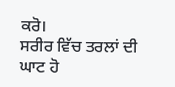ਕਰੋ।
ਸਰੀਰ ਵਿੱਚ ਤਰਲਾਂ ਦੀ ਘਾਟ ਹੋ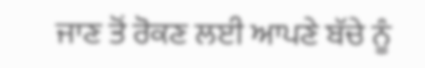ਜਾਣ ਤੋਂ ਰੋਕਣ ਲਈ ਆਪਣੇ ਬੱਚੇ ਨੂੰ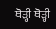ਥੋੜ੍ਹੀ ਥੋੜ੍ਹੀ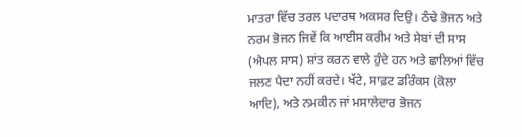ਮਾਤਰਾ ਵਿੱਚ ਤਰਲ ਪਦਾਰਥ ਅਕਸਰ ਦਿਉ। ਠੰਢੇ ਭੋਜਨ ਅਤੇ ਨਰਮ ਭੋਜਨ ਜਿਵੇਂ ਕਿ ਆਈਸ ਕਰੀਮ ਅਤੇ ਸੇਬਾਂ ਦੀ ਸਾਸ (ਐਪਲ ਸਾਸ) ਸ਼ਾਂਤ ਕਰਨ ਵਾਲੇ ਹੁੰਦੇ ਹਨ ਅਤੇ ਛਾਲਿਆਂ ਵਿੱਚ ਜਲਣ ਪੈਦਾ ਨਹੀਂ ਕਰਦੇ। ਖੱਟੇ, ਸਾਫ਼ਟ ਡਰਿੰਕਸ (ਕੋਲਾ ਆਦਿ), ਅਤੇ ਨਮਕੀਨ ਜਾਂ ਮਸਾਲੇਦਾਰ ਭੋਜਨ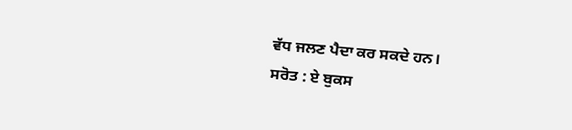ਵੱਧ ਜਲਣ ਪੈਦਾ ਕਰ ਸਕਦੇ ਹਨ।
ਸਰੋਤ : ਏ ਬੁਕਸ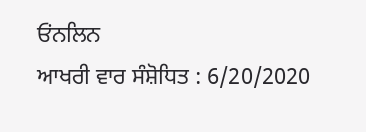ਓਂਨਲਿਨ
ਆਖਰੀ ਵਾਰ ਸੰਸ਼ੋਧਿਤ : 6/20/2020